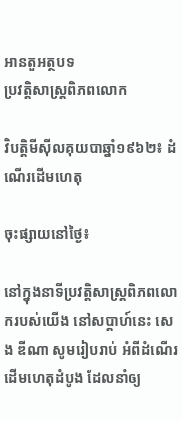អានតួអត្ថបទ
ប្រវត្តិសាស្រ្តពិភពលោក

វិបត្តិមីស៊ីលគុយបាឆ្នាំ១៩៦២៖ ដំណើរដើមហេតុ

ចុះផ្សាយនៅថ្ងៃ៖

នៅក្នុងនាទីប្រវត្តិសាស្រ្តពិភពលោករបស់យើង នៅសប្តាហ៍នេះ សេង ឌីណា សូមរៀបរាប់ អំពីដំណើរដើមហេតុដំបូង ដែលនាំឲ្យ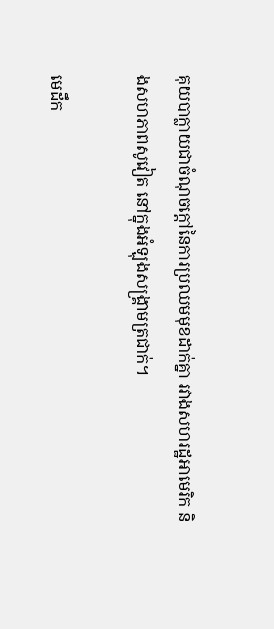គុយបាក្លាយជាចំណុចក្តៅនៃការប្រឈមមុខដាក់គ្នា រវាងសហរដ្ឋអាមេរិក និងសហភាពសូវៀត នៅក្នុងអំឡុងសង្រ្គាមត្រជាក់។

មេដឹក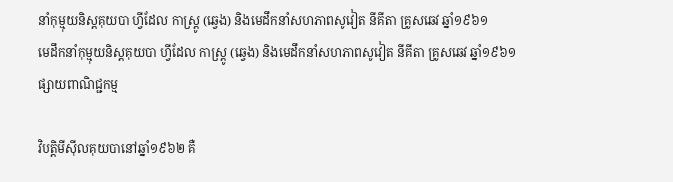នាំកុម្មុយនិស្តគុយបា ហ្វីដែល កាស្រ្តូ (ឆ្វេង) និងមេដឹកនាំសហភាពសូវៀត នីគីតា គ្រូសឆេវ ឆ្នាំ១៩៦១
មេដឹកនាំកុម្មុយនិស្តគុយបា ហ្វីដែល កាស្រ្តូ (ឆ្វេង) និងមេដឹកនាំសហភាពសូវៀត នីគីតា គ្រូសឆេវ ឆ្នាំ១៩៦១
ផ្សាយពាណិជ្ជកម្ម

វិបត្តិមីស៊ីលគុយបានៅឆ្នាំ១៩៦២ គឺ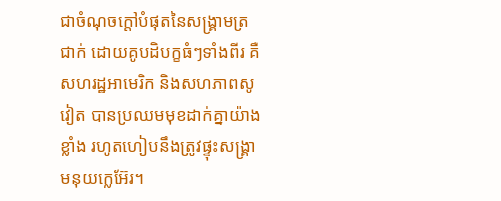ជាចំណុចក្តៅបំផុតនៃសង្រ្គាមត្រជាក់ ដោយគូបដិបក្ខធំៗទាំងពីរ គឺសហរដ្ឋអាមេរិក និងសហភាពសូវៀត បានប្រឈមមុខដាក់គ្នាយ៉ាងខ្លាំង រហូតហៀបនឹងត្រូវផ្ទុះសង្រ្គាមនុយក្លេអ៊ែរ។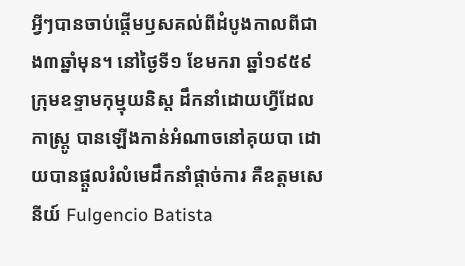អ្វីៗបានចាប់ផ្តើមឫសគល់ពីដំបូងកាលពីជាង៣ឆ្នាំមុន។ នៅថ្ងៃទី១ ខែមករា ឆ្នាំ១៩៥៩ ក្រុមឧទ្ទាមកុម្មុយនិស្ត ដឹកនាំដោយហ្វីដែល កាស្រ្តូ បានឡើងកាន់អំណាចនៅគុយបា ដោយបានផ្តួលរំលំមេដឹកនាំផ្តាច់ការ គឺឧត្តមសេនីយ៍ Fulgencio Batista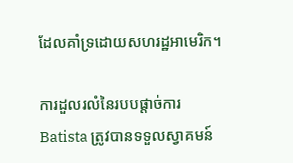ដែលគាំទ្រដោយសហរដ្ឋអាមេរិក។

ការដួលរលំនៃរបបផ្តាច់ការ Batista ត្រូវបានទទួលស្វាគមន៍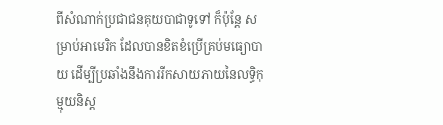ពីសំណាក់ប្រជាជនគុយបាជាទូទៅ ក៏ប៉ុន្តែ សម្រាប់អាមេរិក ដែលបានខិតខំប្រើគ្រប់មធ្យោបាយ ដើម្បីប្រឆាំងនឹងការរីកសាយភាយនៃលទ្ធិកុម្មុយនិស្ត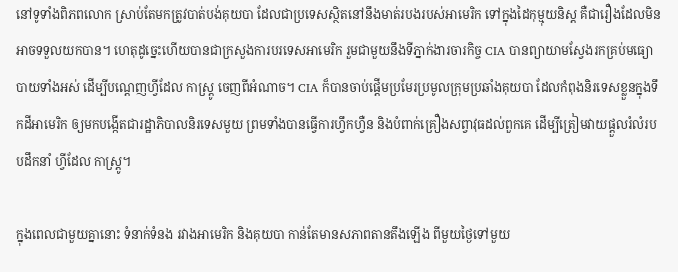នៅទូទាំងពិភពលោក ស្រាប់តែមកត្រូវបាត់បង់គុយបា ដែលជាប្រទេសស្ថិតនៅនឹងមាត់របងរបស់អាមេរិក ទៅក្នុងដៃកុម្មុយនិស្ត គឺជារឿងដែលមិនអាចទទួលយកបាន។ ហេតុដូច្នេះហើយបានជាក្រសួងការបរទេសអាមេរិក រួមជាមួយនឹងទីភ្នាក់ងារចារកិច្ច CIA បានព្យាយាមស្វែងរកគ្រប់មធ្យោបាយទាំងអស់ ដើម្បីបណ្តេញហ្វីដែល កាស្រ្តូ ចេញពីអំណាច។ CIA ក៏បានចាប់ផ្តើមប្រមែរប្រមូលក្រុមប្រឆាំងគុយបា ដែលកំពុងនិរទេសខ្លួនក្នុងទឹកដីអាមេរិក ឲ្យមកបង្កើតជារដ្ឋាភិបាលនិរទេសមួយ ព្រមទាំងបានធ្វើការហ្វឹកហ្វឺន និងបំពាក់គ្រឿងសព្វាវុធដល់ពួកគេ ដើម្បីត្រៀមវាយផ្តួលរំលំរបបដឹកនាំ ហ្វីដែល កាស្រ្តូ។

ក្នុងពេលជាមួយគ្នានោះ ទំនាក់ទំនង រវាងអាមេរិក និងគុយបា កាន់តែមានសភាពតានតឹងឡើង ពីមួយថ្ងៃទៅមួយ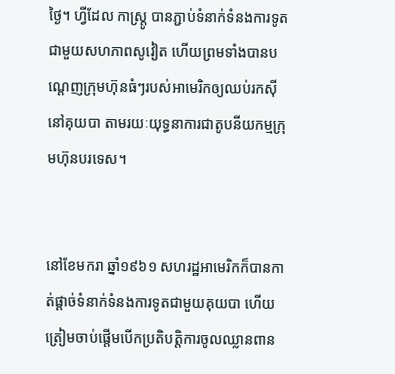ថ្ងៃ។ ហ្វីដែល កាស្រ្តូ បានភ្ជាប់ទំនាក់ទំនងការទូតជាមួយសហភាពសូវៀត ហើយព្រមទាំងបានបណ្តេញក្រុមហ៊ុនធំៗរបស់អាមេរិកឲ្យឈប់រកស៊ី នៅគុយបា តាមរយៈយុទ្ធនាការជាតូបនីយកម្មក្រុមហ៊ុនបរទេស។


នៅខែមករា ឆ្នាំ១៩៦១ សហរដ្ឋអាមេរិកក៏បានកាត់ផ្តាច់ទំនាក់ទំនងការទូតជាមួយគុយបា ហើយត្រៀមចាប់ផ្តើមបើកប្រតិបត្តិការចូលឈ្លានពាន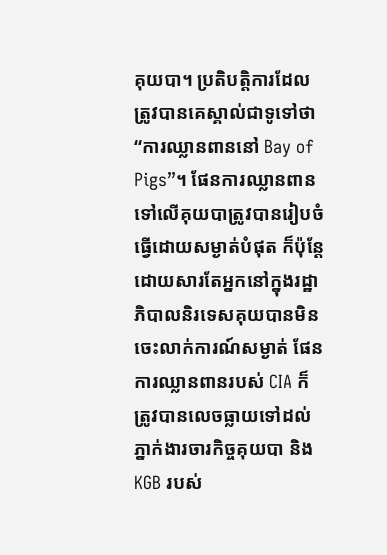គុយបា។ ប្រតិបត្តិការដែលត្រូវបានគេស្គាល់ជាទូទៅថា “ការឈ្លានពាននៅ Bay of Pigs”។ ផែនការឈ្លានពានទៅលើគុយបាត្រូវបានរៀបចំធ្វើដោយសម្ងាត់បំផុត ក៏ប៉ុន្តែ ដោយសារតែអ្នកនៅក្នុងរដ្ឋាភិបាលនិរទេសគុយបានមិនចេះលាក់ការណ៍សម្ងាត់ ផែនការឈ្លានពានរបស់ CIA ក៏ត្រូវបានលេចធ្លាយទៅដល់ភ្នាក់ងារចារកិច្ចគុយបា និង KGB របស់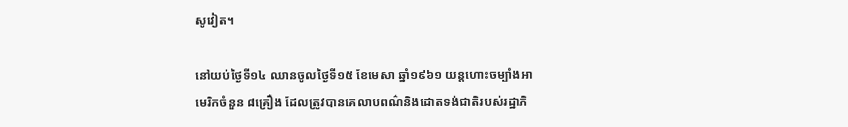សូវៀត។

នៅយប់ថ្ងៃទី១៤ ឈានចូលថ្ងៃទី១៥ ខែមេសា ឆ្នាំ១៩៦១ យន្តហោះចម្បាំងអាមេរិកចំនួន ៨គ្រឿង ដែលត្រូវបានគេលាបពណ៌និងដោតទង់ជាតិរបស់រដ្ឋាភិ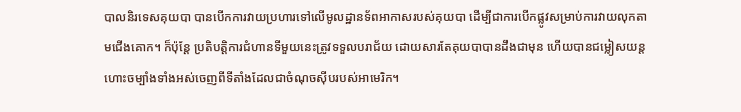បាលនិរទេសគុយបា បានបើកការវាយប្រហារទៅលើមូលដ្ឋានទ័ពអាកាសរបស់គុយបា ដើម្បីជាការបើកផ្លូវសម្រាប់ការវាយលុកតាមជើងគោក។ ក៏ប៉ុន្តែ ប្រតិបត្តិការជំហានទីមួយនេះត្រូវទទួលបរាជ័យ ដោយសារតែគុយបាបានដឹងជាមុន ហើយបានជម្លៀសយន្តហោះចម្បាំងទាំងអស់ចេញពីទីតាំងដែលជាចំណុចស៊ីបរបស់អាមេរិក។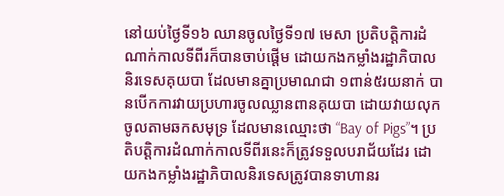នៅយប់ថ្ងៃទី១៦ ឈានចូលថ្ងៃទី១៧ មេសា ប្រតិបត្តិការដំណាក់កាលទីពីរក៏បានចាប់ផ្តើម ដោយកងកម្លាំងរដ្ឋាភិបាលនិរទេសគុយបា ដែលមានគ្នាប្រមាណជា ១ពាន់៥រយនាក់ បានបើកការវាយប្រហារចូលឈ្លានពានគុយបា ដោយវាយលុកចូលតាមឆកសមុទ្រ ដែលមានឈ្មោះថា “Bay of Pigs”។ ប្រតិបត្តិការដំណាក់កាលទីពីរនេះក៏ត្រូវទទួលបរាជ័យដែរ ដោយកងកម្លាំងរដ្ឋាភិបាលនិរទេសត្រូវបានទាហានរ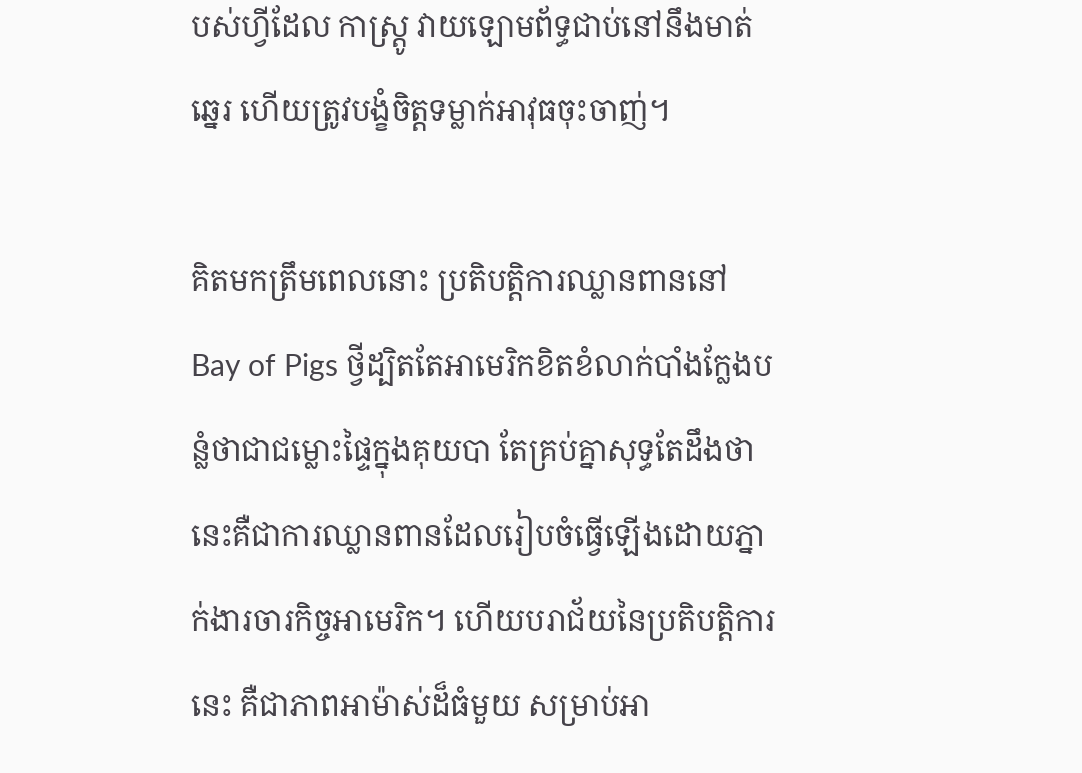បស់ហ្វីដែល កាស្រ្តូ វាយឡោមព័ទ្ធជាប់នៅនឹងមាត់ឆ្នេរ ហើយត្រូវបង្ខំចិត្តទម្លាក់អាវុធចុះចាញ់។

គិតមកត្រឹមពេលនោះ ប្រតិបត្តិការឈ្លានពាននៅ Bay of Pigs ថ្វីដ្បិតតែអាមេរិកខិតខំលាក់បាំងក្លែងបន្លំថាជាជម្លោះផ្ទៃក្នុងគុយបា តែគ្រប់គ្នាសុទ្ធតែដឹងថា នេះគឺជាការឈ្លានពានដែលរៀបចំធ្វើឡើងដោយភ្នាក់ងារចារកិច្ចអាមេរិក។ ហើយបរាជ័យនៃប្រតិបត្តិការនេះ គឺជាភាពអាម៉ាស់ដ៏ធំមួយ សម្រាប់អា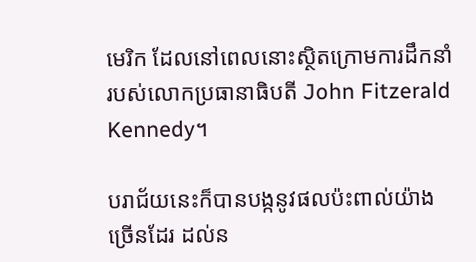មេរិក ដែលនៅពេលនោះស្ថិតក្រោមការដឹកនាំរបស់លោកប្រធានាធិបតី John Fitzerald Kennedy។

បរាជ័យនេះក៏បានបង្កនូវផលប៉ះពាល់យ៉ាងច្រើនដែរ ដល់ន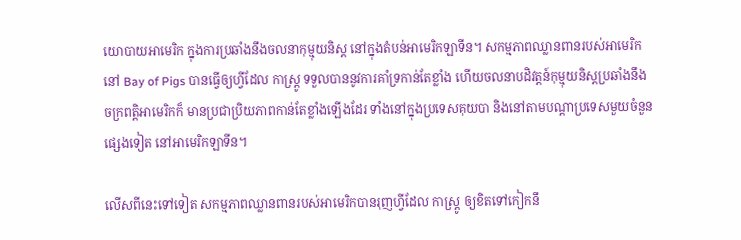យោបាយអាមេរិក ក្នុងការប្រឆាំងនឹងចលនាកុម្មុយនិស្ត នៅក្នុងតំបន់អាមេរិកឡាទីន។ សកម្មភាពឈ្លានពានរបស់អាមេរិក នៅ Bay of Pigs បានធ្វើឲ្យហ្វីដែល កាស្រ្តូ ទទួលបាននូវការគាំទ្រកាន់តែខ្លាំង ហើយចលនាបដិវត្តន៍កុម្មុយនិស្តប្រឆាំងនឹងចក្រពត្តិអាមេរិកក៏ មានប្រជាប្រិយភាពកាន់តែខ្លាំងឡើងដែរ ទាំងនៅក្នុងប្រទេសគុយបា និងនៅតាមបណ្តាប្រទេសមួយចំនួនផ្សេងទៀត នៅអាមេរិកឡាទីន។

លើសពីនេះទៅទៀត សកម្មភាពឈ្លានពានរបស់អាមេរិកបានរុញហ្វីដែល កាស្រ្តូ ឲ្យខិតទៅកៀកនឹ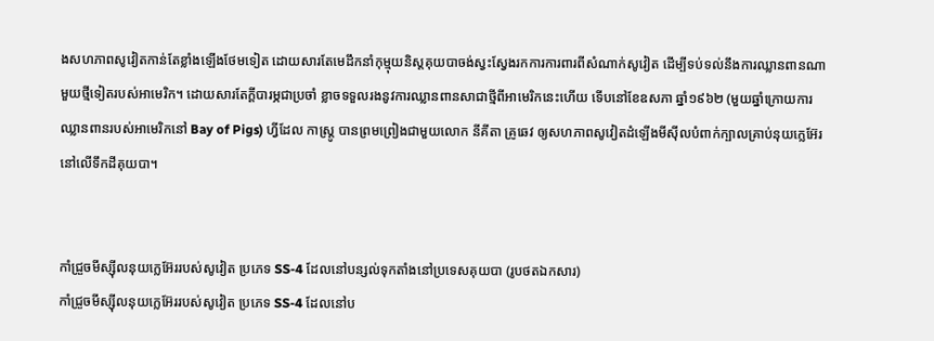ងសហភាពសូវៀតកាន់តែខ្លាំងឡើងថែមទៀត ដោយសារតែមេដឹកនាំកុម្មុយនិស្តគុយបាចង់ស្វះស្វែងរកការការពារពីសំណាក់សូវៀត ដើម្បីទប់ទល់នឹងការឈ្លានពានណាមួយថ្មីទៀតរបស់អាមេរិក។ ដោយសារតែក្តីបារម្ភជាប្រចាំ ខ្លាចទទួលរងនូវការឈ្លានពានសាជាថ្មីពីអាមេរិកនេះហើយ ទើបនៅខែឧសភា ឆ្នាំ១៩៦២ (មួយឆ្នាំក្រោយការឈ្លានពានរបស់អាមេរិកនៅ Bay of Pigs) ហ្វីដែល កាស្រ្តូ បានព្រមព្រៀងជាមួយលោក នីគីតា គ្រូឆេវ ឲ្យសហភាពសូវៀតដំឡើងមីស៊ីលបំពាក់ក្បាលគ្រាប់នុយក្លេអ៊ែរ នៅលើទឹកដីគុយបា។


កាំជ្រួចមីស្ស៊ីលនុយក្លេអ៊ែររបស់សូវៀត ប្រភេទ SS-4 ដែលនៅបន្សល់ទុកតាំងនៅប្រទេសគុយបា (រូបថតឯកសារ)
កាំជ្រួចមីស្ស៊ីលនុយក្លេអ៊ែររបស់សូវៀត ប្រភេទ SS-4 ដែលនៅប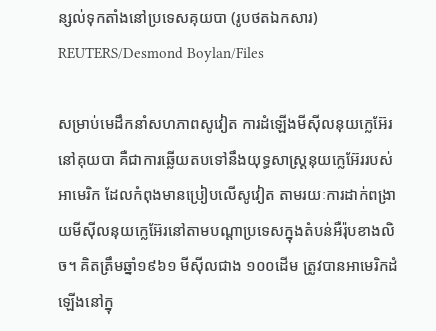ន្សល់ទុកតាំងនៅប្រទេសគុយបា (រូបថតឯកសារ) REUTERS/Desmond Boylan/Files

សម្រាប់មេដឹកនាំសហភាពសូវៀត ការដំឡើងមីស៊ីលនុយក្លេអ៊ែរនៅគុយបា គឺជាការឆ្លើយតបទៅនឹងយុទ្ធសាស្រ្តនុយក្លេអ៊ែររបស់អាមេរិក ដែលកំពុងមានប្រៀបលើសូវៀត តាមរយៈការដាក់ពង្រាយមីស៊ីលនុយក្លេអ៊ែរនៅតាមបណ្តាប្រទេសក្នុងតំបន់អឺរ៉ុបខាងលិច។ គិតត្រឹមឆ្នាំ១៩៦១ មីស៊ីលជាង ១០០ដើម ត្រូវបានអាមេរិកដំឡើងនៅក្នុ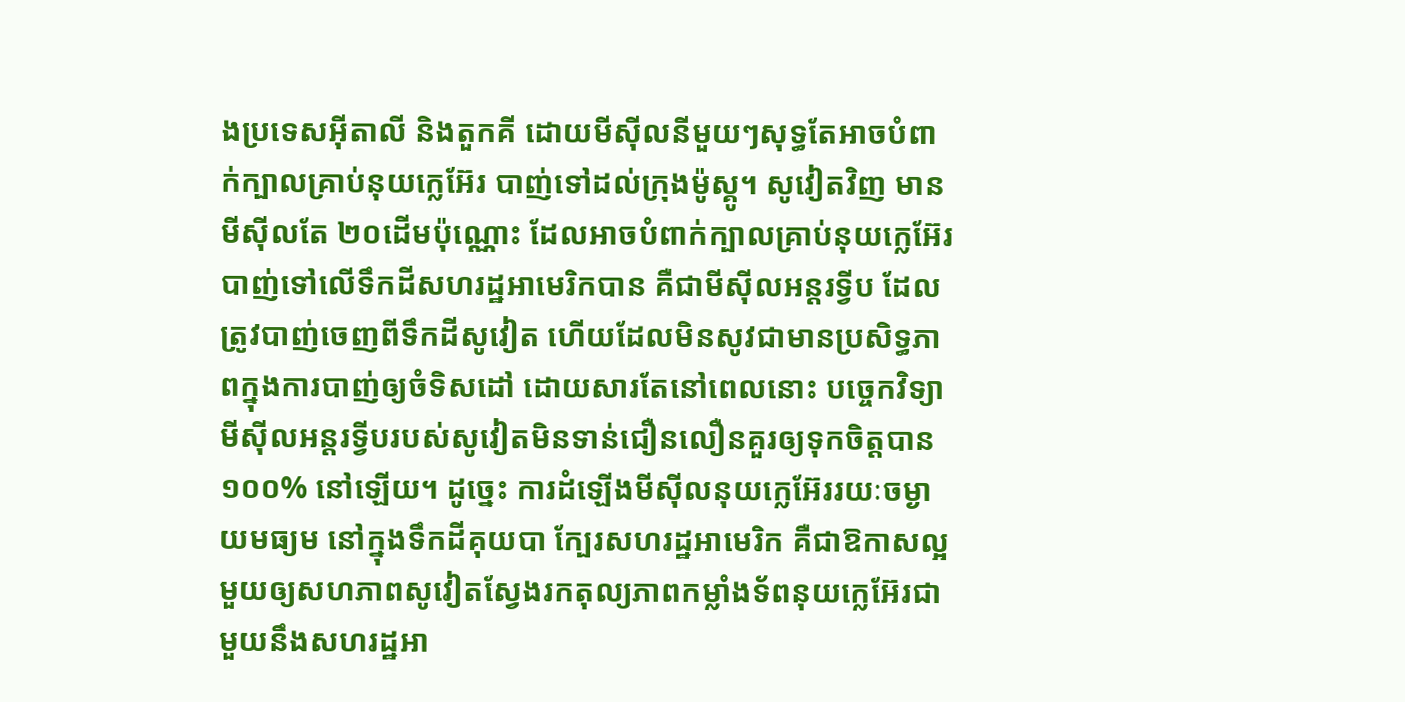ងប្រទេសអ៊ីតាលី និងតួកគី ដោយមីស៊ីលនីមួយៗសុទ្ធតែអាចបំពាក់ក្បាលគ្រាប់នុយក្លេអ៊ែរ បាញ់ទៅដល់ក្រុងម៉ូស្គូ។ សូវៀតវិញ មានមីស៊ីលតែ ២០ដើមប៉ុណ្ណោះ ដែលអាចបំពាក់ក្បាលគ្រាប់នុយក្លេអ៊ែរ បាញ់ទៅលើទឹកដីសហរដ្ឋអាមេរិកបាន គឺជាមីស៊ីលអន្តរទ្វីប ដែលត្រូវបាញ់ចេញពីទឹកដីសូវៀត ហើយដែលមិនសូវជាមានប្រសិទ្ធភាពក្នុងការបាញ់ឲ្យចំទិសដៅ ដោយសារតែនៅពេលនោះ បច្ចេកវិទ្យាមីស៊ីលអន្តរទ្វីបរបស់សូវៀតមិនទាន់ជឿនលឿនគួរឲ្យទុកចិត្តបាន ១០០% នៅឡើយ។ ដូច្នេះ ការដំឡើងមីស៊ីលនុយក្លេអ៊ែររយៈចម្ងាយមធ្យម នៅក្នុងទឹកដីគុយបា ក្បែរសហរដ្ឋអាមេរិក គឺជាឱកាសល្អមួយឲ្យសហភាពសូវៀតស្វែងរកតុល្យភាពកម្លាំងទ័ពនុយក្លេអ៊ែរជាមួយនឹងសហរដ្ឋអា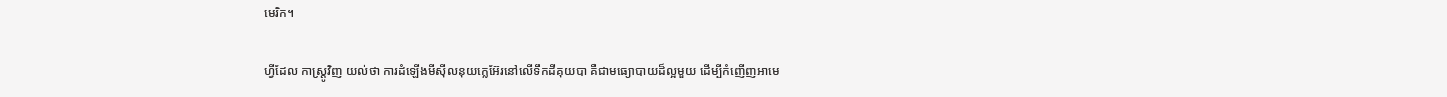មេរិក។

ហ្វីដែល កាស្រ្តូវិញ យល់ថា ការដំឡើងមីស៊ីលនុយក្លេអ៊ែរនៅលើទឹកដីគុយបា គឺជាមធ្យោបាយដ៏ល្អមួយ ដើម្បីកំញើញអាមេ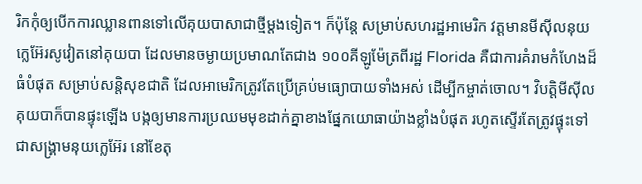រិកកុំឲ្យបើកការឈ្លានពានទៅលើគុយបាសាជាថ្មីម្តងទៀត។ ក៏ប៉ុន្តែ សម្រាប់សហរដ្ឋអាមេរិក វត្តមានមីស៊ីលនុយក្លេអ៊ែរសូវៀតនៅគុយបា ដែលមានចម្ងាយប្រមាណតែជាង ១០០គីឡូម៉ែត្រពីរដ្ឋ Florida គឺជាការគំរាមកំហែងដ៏ធំបំផុត សម្រាប់សន្តិសុខជាតិ ដែលអាមេរិកត្រូវតែប្រើគ្រប់មធ្យោបាយទាំងអស់ ដើម្បីកម្ចាត់ចោល។ វិបត្តិមីស៊ីលគុយបាក៏បានផ្ទុះឡើង បង្កឲ្យមានការប្រឈមមុខដាក់គ្នាខាងផ្នែកយោធាយ៉ាងខ្លាំងបំផុត រហូតស្ទើរតែត្រូវផ្ទុះទៅជាសង្រ្គាមនុយក្លេអ៊ែរ នៅខែតុ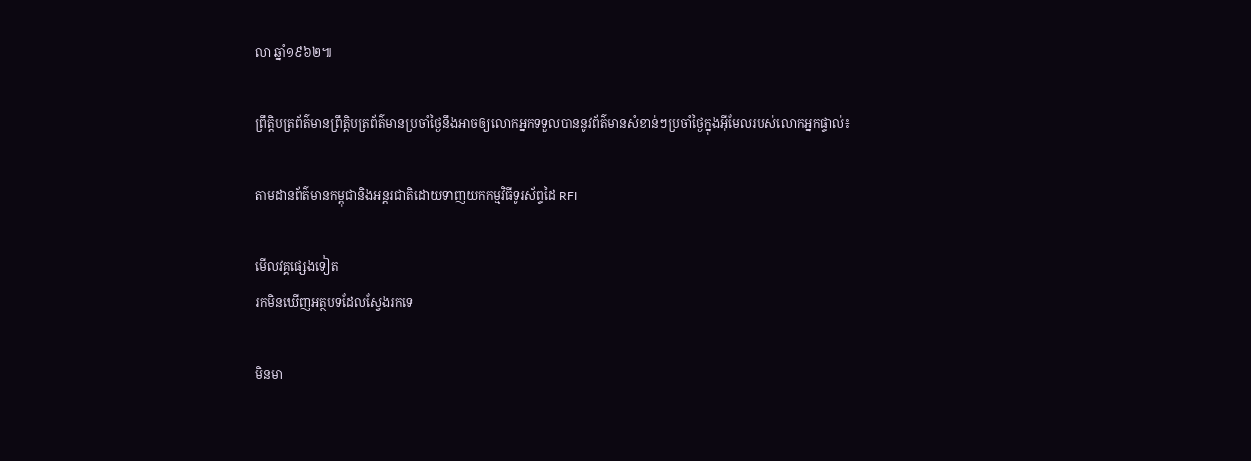លា ឆ្នាំ១៩៦២៕

ព្រឹត្តិបត្រព័ត៌មានព្រឹត្តិបត្រព័ត៌មានប្រចាំថ្ងៃនឹងអាចឲ្យលោកអ្នកទទួលបាននូវព័ត៌មានសំខាន់ៗប្រចាំថ្ងៃក្នុងអ៊ីមែលរបស់លោកអ្នកផ្ទាល់៖

តាមដានព័ត៌មានកម្ពុជានិងអន្តរជាតិដោយទាញយកកម្មវិធីទូរស័ព្ទដៃ RFI

មើលវគ្គផ្សេងទៀត
រកមិនឃើញអត្ថបទដែលស្វែងរកទេ

មិនមា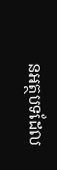នអត្ថបទដែល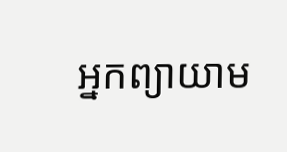អ្នកព្យាយាម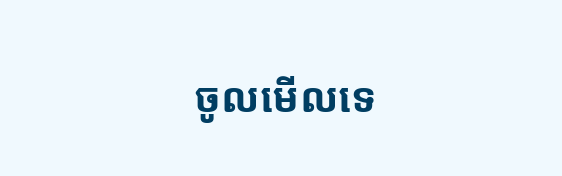ចូលមើលទេ